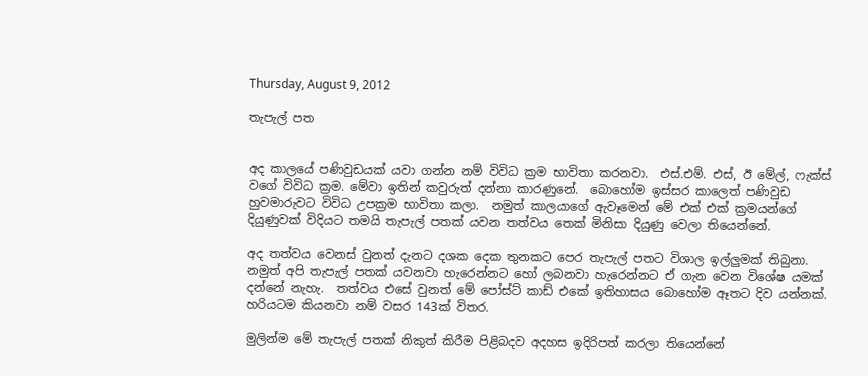Thursday, August 9, 2012

තැපැල් පත


අද කාලයේ පණිවුඩයක් යවා ගන්න නම් විවිධ ක්‍රම භාවිතා කරනවා.  එස්.එම්. එස්, ඊ මේල්, ෆැක්ස් වගේ විවිධ ක්‍රම. මේවා ඉතින් කවුරුත් දන්නා කාරණුනේ.  බොහෝම ඉස්සර කාලෙත් පණිවුඩ හුවමාරුවට විවිධ උපක්‍රම භාවිතා කලා.  නමුත් කාලයාගේ ඇවෑමෙන් මේ එක් එක් ක්‍රමයන්ගේ දියුණුවක් විදියට තමයි තැපැල් පතක් යවන තත්වය තෙක් මිනිසා දියුණු වෙලා තියෙන්නේ.

අද තත්වය වෙනස් වුනත් දැනට දශක දෙක තුනකට පෙර තැපැල් පතට විශාල ඉල්ලුමක් තිබුනා.  නමුත් අපි තැපැල් පතක් යවනවා හැරෙන්නට හෝ ලබනවා හැරෙන්නට ඒ ගැන වෙන විශේෂ යමක් දන්නේ නැහැ.  තත්වය එසේ වුනත් මේ පෝස්ට් කාඩ් එකේ ඉතිහාසය බොහෝම ඈතට දිව යන්නක්.  හරියටම කියනවා නම් වසර 143ක් විතර.

මුලින්ම මේ තැපැල් පතක් නිකුත් කිරීම පිළිබදව අදහස ඉදිරිපත් කරලා තියෙන්නේ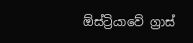ඕස්ට්‍රියාවේ ග්‍රාස්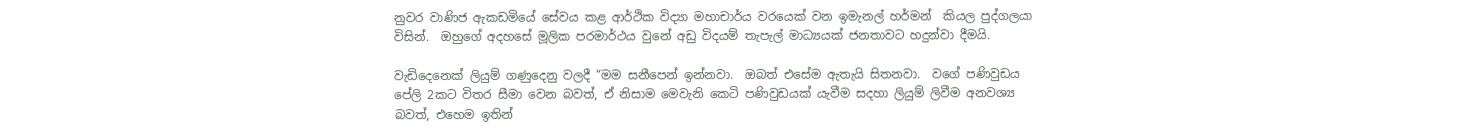නුවර වාණිජ ඇකඩමියේ සේවය කළ ආර්ථික විද්‍යා මහාචාර්ය වරයෙක් වන ඉමැනල් හර්මන්  කියල පුද්ගලයා විසින්.  ඔහුගේ අදහසේ මූලික පරමාර්ථය වුනේ අඩු විදයම් තැපැල් මාධ්‍යයක් ජනතාවට හදුන්වා දීමයි.

වැඩිදෙනෙක් ලියුම් ගණුදෙනු වලදී “මම සනීපෙන් ඉන්නවා.  ඔබත් එසේම ඇතැයි සිතනවා.  වගේ පණිවුඩය පේලි 2කට විතර සීමා වෙන බවත්, ඒ නිසාම මෙවැනි කෙටි පණිවුඩයක් යැවීම සදහා ලියුම් ලිවීම අනවශ්‍ය බවත්, එහෙම ඉතින්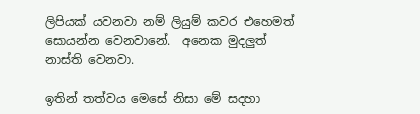ලිපියක් යවනවා නම් ලියුම් කවර එහෙමත් සොයන්න වෙනවානේ.  අනෙක මුදලුත් නාස්ති වෙනවා.

ඉතින් තත්වය මෙසේ නිසා මේ සදහා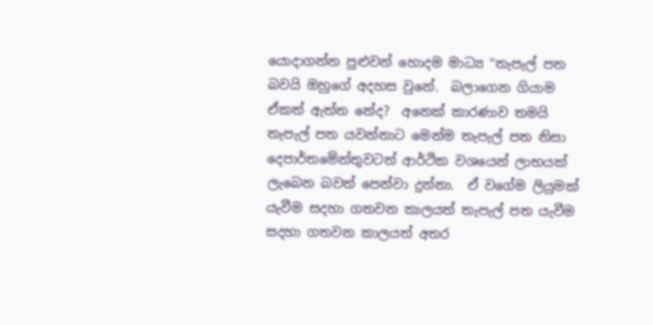යොදාගන්න පුළුවන් හොදම මාධ්‍ය “තැපැල් පත බවයි ඔහුගේ අදහස වුනේ.  බලාගෙන ගියාම ඒකත් ඇත්ත නේද?  අනෙක් කාරණාව තමයි තැපැල් පත යවන්නාට මෙන්ම තැපැල් පත නිසා දෙපාර්තමේන්තුවටත් ආර්ථික වශයෙන් ලාභයක් ලැබෙන බවත් පෙන්වා දුන්නා.  ඒ වගේම ලියුමක් යැවීම සදහා ගතවන කාලයත් තැපැල් පත යැවීම සදහා ගතවන කාලයත් අතර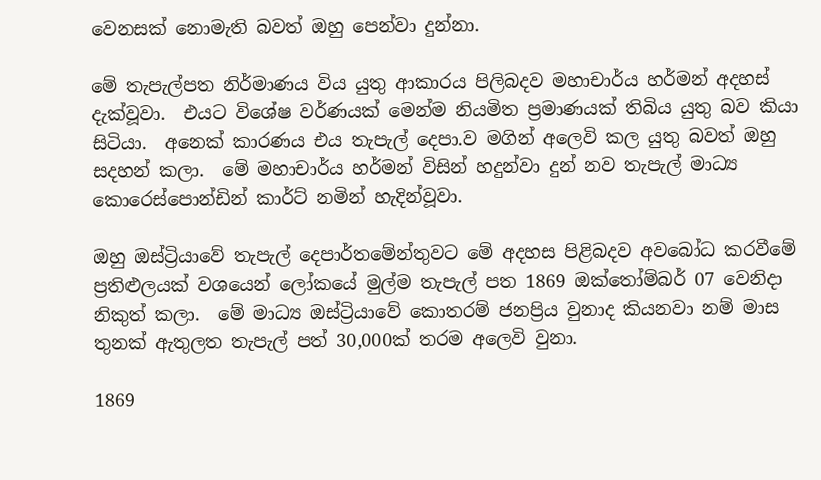වෙනසක් නොමැති බවත් ඔහු පෙන්වා දුන්නා.

මේ තැපැල්පත නිර්මාණය විය යුතු ආකාරය පිලිබදව මහාචාර්ය හර්මන් අදහස් දැක්වූවා.  එයට විශේෂ වර්ණයක් මෙන්ම නියමිත ප්‍රමාණයක් තිබිය යුතු බව කියා සිටියා.  අනෙක් කාරණය එය තැපැල් දෙපා.ව මගින් අලෙවි කල යුතු බවත් ඔහු සදහන් කලා.  මේ මහාචාර්ය හර්මන් විසින් හදුන්වා දුන් නව තැපැල් මාධ්‍ය කොරෙස්පොන්ඩින් කාර්ට් නමින් හැදින්වූවා.

ඔහු ඔස්ට්‍රියාවේ තැපැල් දෙපාර්තමේන්තුවට මේ අදහස පිළිබදව අවබෝධ කරවීමේ ප්‍රතිළුලයක් වශයෙන් ලෝකයේ මුල්ම තැපැල් පත 1869 ඔක්තෝම්බර් 07 වෙනිදා නිකුත් කලා.  මේ මාධ්‍ය ඔස්ට්‍රියාවේ කොතරම් ජනප්‍රිය වුනාද කියනවා නම් මාස තුනක් ඇතුලත තැපැල් පත් 30,000ක් තරම අලෙවි වුනා.

1869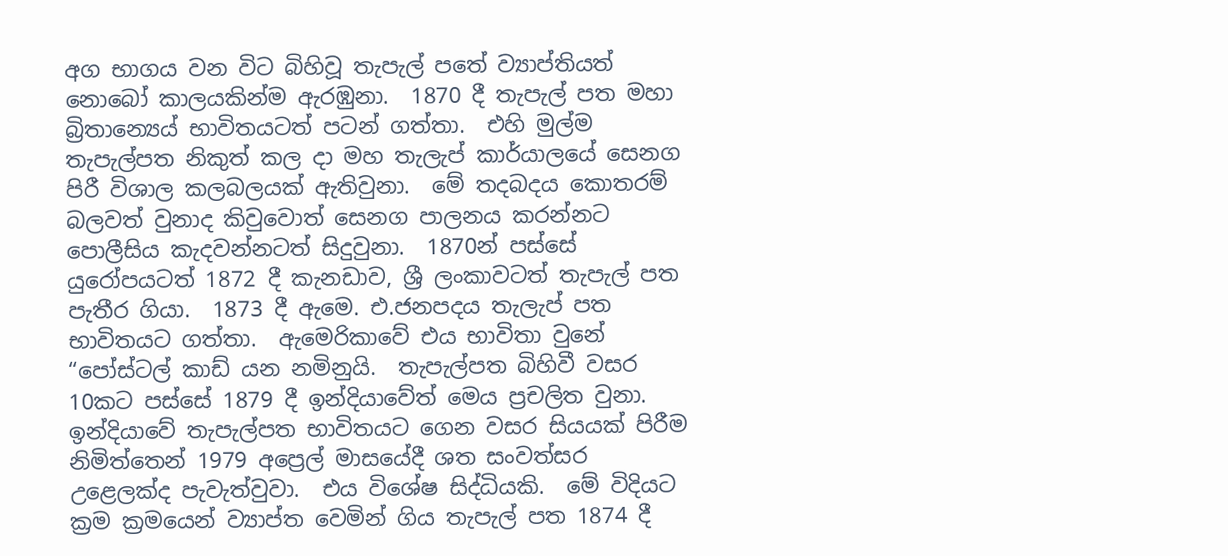අග භාගය වන විට බිහිවූ තැපැල් පතේ ව්‍යාප්තියත් නොබෝ කාලයකින්ම ඇරඹුනා.  1870 දී තැපැල් පත මහා බ්‍රිතාන්‍යෙය් භාවිතයටත් පටන් ගත්තා.  එහි මුල්ම තැපැල්පත නිකුත් කල දා මහ තැලැප් කාර්යාලයේ සෙනග පිරී විශාල කලබලයක් ඇතිවුනා.  මේ තදබදය කොතරම් බලවත් වුනාද කිවුවොත් සෙනග පාලනය කරන්නට පොලීසිය කැදවන්නටත් සිදුවුනා.  1870න් පස්සේ යුරෝපයටත් 1872 දී කැනඩාව, ශ්‍රී ලංකාවටත් තැපැල් පත පැතීර ගියා.  1873 දී ඇමෙ. එ.ජනපදය තැලැප් පත භාවිතයට ගත්තා.  ඇමෙරිකාවේ එය භාවිතා වුනේ “පෝස්ටල් කාඩ් යන නමිනුයි.  තැපැල්පත බිහිවී වසර 10කට පස්සේ 1879 දී ඉන්දියාවේත් මෙය ප්‍රචලිත වුනා.  ඉන්දියාවේ තැපැල්පත භාවිතයට ගෙන වසර සියයක් පිරීම නිමිත්තෙන් 1979 අප්‍රෙල් මාසයේදී ශත සංවත්සර උළෙලක්ද පැවැත්වුවා.  එය විශේෂ සිද්ධියකි.  මේ විදියට ක්‍රම ක්‍රමයෙන් ව්‍යාප්ත වෙමින් ගිය තැපැල් පත 1874 දී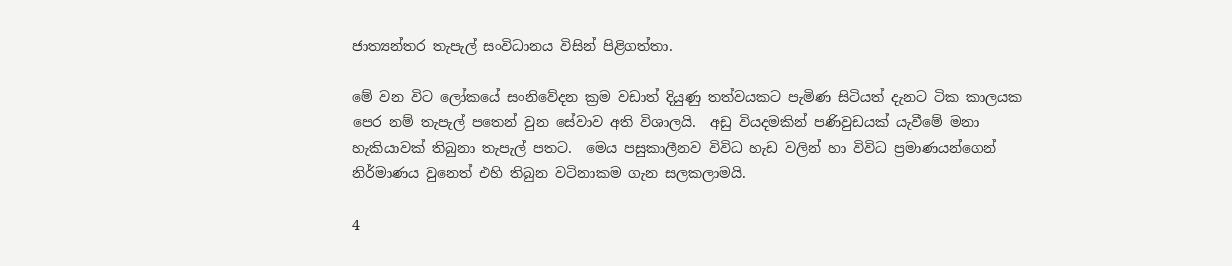ජාත්‍යන්තර තැපැල් සංවිධානය විසින් පිළිගත්තා.

මේ වන විට ලෝකයේ සංනිවේදන ක්‍රම වඩාත් දියුණු තත්වයකට පැමිණ සිටියත් දැනට ටික කාලයක පෙර නම් තැපැල් පතෙන් වුන සේවාව අති විශාලයි.  අඩු වියදමකින් පණිවුඩයක් යැවීමේ මනා හැකියාවක් තිබුනා තැපැල් පතට.  මෙය පසුකාලීනව විවිධ හැඩ වලින් හා විවිධ ප්‍රමාණයන්ගෙන් නිර්මාණය වුනෙත් එහි තිබුන වටිනාකම ගැන සලකලාමයි.

4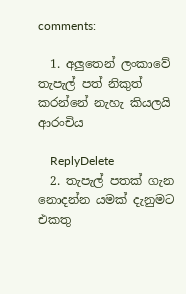comments:

  1. අලුතෙන් ලංකාවේ තැපැල් පත් නිකුත් කරන්නේ නැහැ කියලයි ආරංචිය

    ReplyDelete
  2. තැපැල් පතක් ගැන නොදන්න යමක් දැනුමට එකතු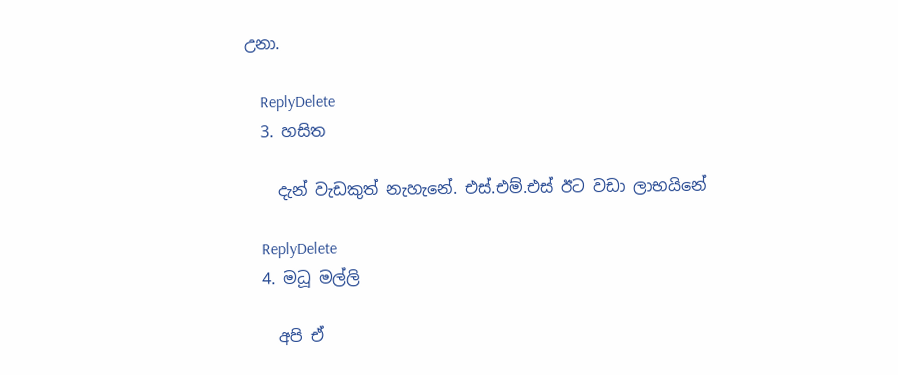උනා.

    ReplyDelete
  3. හසිත

    දැන් වැඩකුත් නැහැනේ. එස්.එම්.එස් ඊට වඩා ලාභයිනේ

    ReplyDelete
  4. මධූ මල්ලි

    අපි ඒ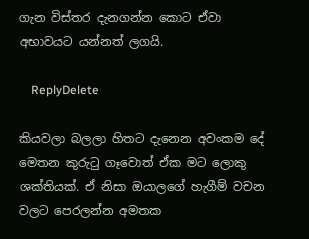ගැන විස්තර දැනගන්න කොට ඒවා අභාවයට යන්නත් ලගයි.

    ReplyDelete

කියවලා බලලා හිතට දැනෙන අවංකම දේ මෙතන කුරුටු ගෑවොත් ඒක මට ලොකු ශක්තියක්. ඒ නිසා ඔයාලගේ හැගීම් වචන වලට පෙරලන්න අමතක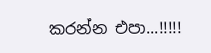කරන්න එපා...!!!!!